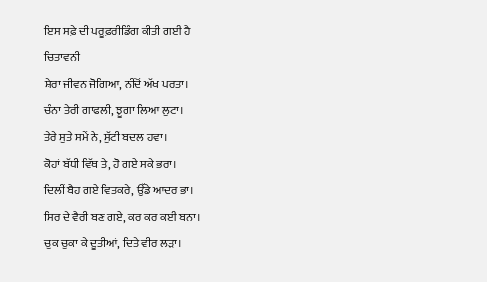ਇਸ ਸਫ਼ੇ ਦੀ ਪਰੂਫ਼ਰੀਡਿੰਗ ਕੀਤੀ ਗਈ ਹੈ
ਚਿਤਾਵਨੀ
ਸ਼ੇਰਾ ਜੀਵਨ ਜੋਗਿਆ, ਨੀਂਦੋਂ ਅੱਖ ਪਰਤਾ।
ਚੰਨਾ ਤੇਰੀ ਗਾਫਲੀ, ਝੂਗਾ ਲਿਆ ਲੁਟਾ।
ਤੇਰੇ ਸੁਤੇ ਸਮੇਂ ਨੇ, ਸੁੱਟੀ ਬਦਲ ਹਵਾ।
ਕੋਹਾਂ ਬੱਧੀ ਵਿੱਥ ਤੇ, ਹੋ ਗਏ ਸਕੇ ਭਰਾ।
ਦਿਲੀਂ ਬੈਹ ਗਏ ਵਿਤਕਰੇ, ਉੱਡੇ ਆਦਰ ਭਾ।
ਸਿਰ ਦੇ ਵੈਰੀ ਬਣ ਗਏ, ਕਰ ਕਰ ਕਈ ਬਨਾ।
ਚੁਕ ਚੁਕਾ ਕੇ ਦੂਤੀਆਂ, ਦਿਤੇ ਵੀਰ ਲੜਾ।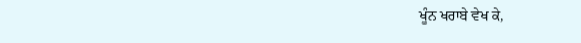ਖੂੰਨ ਖਰਾਬੇ ਵੇਖ ਕੇ,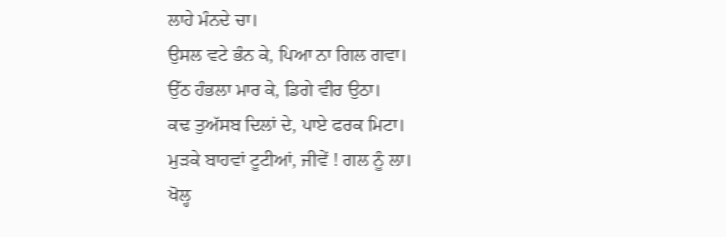ਲਾਹੇ ਮੰਨਦੇ ਚਾ।
ਉਸਲ ਵਟੇ ਭੰਨ ਕੇ, ਪਿਆ ਨਾ ਗਿਲ ਗਵਾ।
ਉੱਠ ਹੰਭਲਾ ਮਾਰ ਕੇ, ਡਿਗੇ ਵੀਰ ਉਠਾ।
ਕਢ ਤੁਅੱਸਬ ਦਿਲਾਂ ਦੇ, ਪਾਏ ਫਰਕ ਮਿਟਾ।
ਮੁੜਕੇ ਬਾਹਵਾਂ ਟੂਟੀਆਂ, ਜੀਵੇਂ ! ਗਲ ਨੂੰ ਲਾ।
ਖੋਲ੍ਹ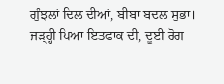ਗੁੰਝਲਾਂ ਦਿਲ ਦੀਆਂ, ਬੀਬਾ ਬਦਲ ਸੁਭਾ।
ਜੜ੍ਹ੍ਹੀ ਪਿਆ ਇਤਫਾਕ ਦੀ, ਦੂਈ ਰੋਗ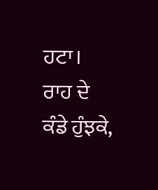ਹਟਾ।
ਰਾਹ ਦੇ ਕੰਡੇ ਹੁੰਝਕੇ,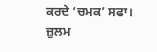ਕਰਦੇ ‘ਚਮਕ’ ਸਫਾ।
ਜ਼ੁਲਮ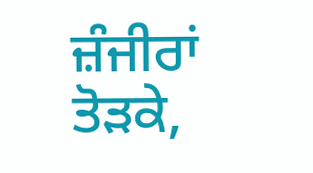ਜ਼ੰਜੀਰਾਂ ਤੋੜਕੇ,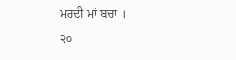ਮਰਦੀ ਮਾਂ ਬਚਾ ।
੨੦